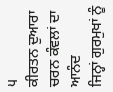੫
ਕੀਰਤਨ ਦੁਆਰਾ ਚਰਨ ਕੰਵਲਾਂ ਦਾ ਆਨੰਦ
ਜਿਨ੍ਹਾਂ ਗੁਰਮੁਖਾਂ ਨੂੰ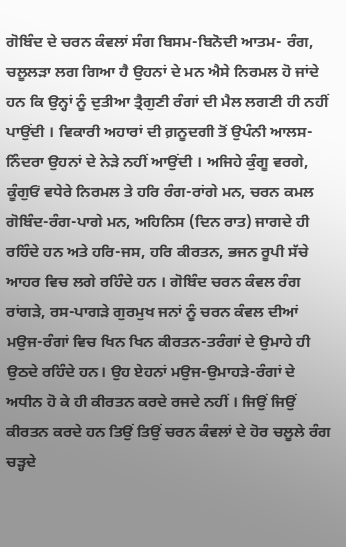ਗੋਬਿੰਦ ਦੇ ਚਰਨ ਕੰਵਲਾਂ ਸੰਗ ਬਿਸਮ-ਬਿਨੋਦੀ ਆਤਮ- ਰੰਗ, ਚਲੂਲੜਾ ਲਗ ਗਿਆ ਹੈ ਉਹਨਾਂ ਦੇ ਮਨ ਐਸੇ ਨਿਰਮਲ ਹੋ ਜਾਂਦੇ ਹਨ ਕਿ ਉਨ੍ਹਾਂ ਨੂੰ ਦੁਤੀਆ ਤ੍ਰੈਗੁਣੀ ਰੰਗਾਂ ਦੀ ਮੈਲ ਲਗਣੀ ਹੀ ਨਹੀਂ ਪਾਉਂਦੀ । ਵਿਕਾਰੀ ਅਹਾਰਾਂ ਦੀ ਗ਼ਨੂਦਗੀ ਤੋਂ ਉਪੰਨੀ ਆਲਸ-ਨਿੰਦਰਾ ਉਹਨਾਂ ਦੇ ਨੇੜੇ ਨਹੀਂ ਆਉਂਦੀ । ਅਜਿਹੇ ਕੁੰਗੂ ਵਰਗੇ, ਕੂੰਗੁਓਂ ਵਧੇਰੇ ਨਿਰਮਲ ਤੇ ਹਰਿ ਰੰਗ-ਰਾਂਗੇ ਮਨ, ਚਰਨ ਕਮਲ ਗੋਬਿੰਦ-ਰੰਗ-ਪਾਗੇ ਮਨ, ਅਹਿਨਿਸ (ਦਿਨ ਰਾਤ) ਜਾਗਦੇ ਹੀ ਰਹਿੰਦੇ ਹਨ ਅਤੇ ਹਰਿ-ਜਸ, ਹਰਿ ਕੀਰਤਨ, ਭਜਨ ਰੂਪੀ ਸੱਚੇ ਆਹਰ ਵਿਚ ਲਗੇ ਰਹਿੰਦੇ ਹਨ । ਗੋਬਿੰਦ ਚਰਨ ਕੰਵਲ ਰੰਗ ਰਾਂਗੜੇ, ਰਸ-ਪਾਗੜੇ ਗੁਰਮੁਖ ਜਨਾਂ ਨੂੰ ਚਰਨ ਕੰਵਲ ਦੀਆਂ ਮਉਜ-ਰੰਗਾਂ ਵਿਚ ਖਿਨ ਖਿਨ ਕੀਰਤਨ-ਤਰੰਗਾਂ ਦੇ ਉਮਾਹੇ ਹੀ ਉਠਦੇ ਰਹਿੰਦੇ ਹਨ। ਉਹ ਏਹਨਾਂ ਮਉਜ-ਉਮਾਹੜੇ-ਰੰਗਾਂ ਦੇ ਅਧੀਨ ਹੋ ਕੇ ਹੀ ਕੀਰਤਨ ਕਰਦੇ ਰਜਦੇ ਨਹੀਂ । ਜਿਉਂ ਜਿਉਂ ਕੀਰਤਨ ਕਰਦੇ ਹਨ ਤਿਉਂ ਤਿਉਂ ਚਰਨ ਕੰਵਲਾਂ ਦੇ ਹੋਰ ਚਲੂਲੇ ਰੰਗ ਚੜ੍ਹਦੇ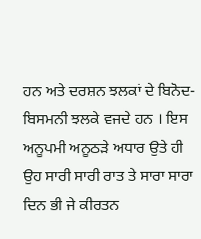ਹਨ ਅਤੇ ਦਰਸ਼ਨ ਝਲਕਾਂ ਦੇ ਬਿਨੋਦ-ਬਿਸਮਨੀ ਝਲਕੇ ਵਜਦੇ ਹਨ । ਇਸ ਅਨੂਪਮੀ ਅਨੂਠੜੇ ਅਧਾਰ ਉਤੇ ਹੀ ਉਹ ਸਾਰੀ ਸਾਰੀ ਰਾਤ ਤੇ ਸਾਰਾ ਸਾਰਾ ਦਿਨ ਭੀ ਜੇ ਕੀਰਤਨ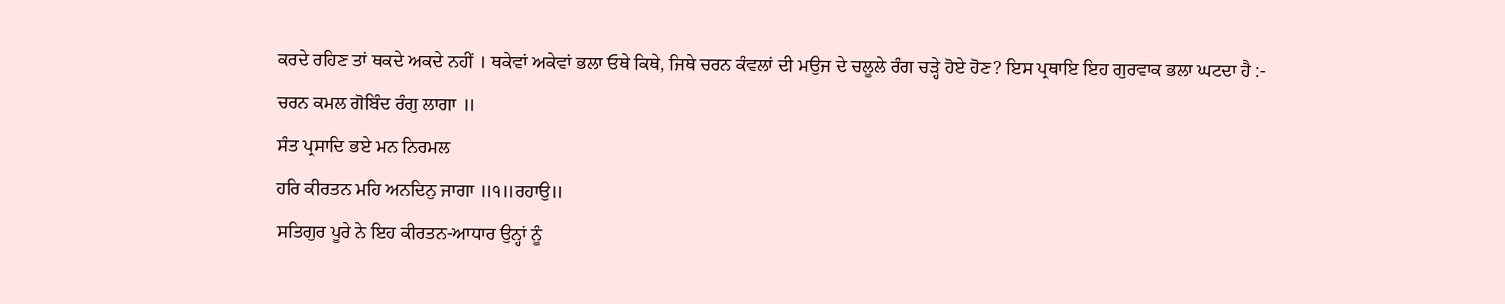ਕਰਦੇ ਰਹਿਣ ਤਾਂ ਥਕਦੇ ਅਕਦੇ ਨਹੀਂ । ਥਕੇਵਾਂ ਅਕੇਵਾਂ ਭਲਾ ਓਥੇ ਕਿਥੇ, ਜਿਥੇ ਚਰਨ ਕੰਵਲਾਂ ਦੀ ਮਉਜ ਦੇ ਚਲੂਲੇ ਰੰਗ ਚੜ੍ਹੇ ਹੋਏ ਹੋਣ? ਇਸ ਪ੍ਰਥਾਇ ਇਹ ਗੁਰਵਾਕ ਭਲਾ ਘਟਦਾ ਹੈ :-
ਚਰਨ ਕਮਲ ਗੋਬਿੰਦ ਰੰਗੁ ਲਾਗਾ ॥
ਸੰਤ ਪ੍ਰਸਾਦਿ ਭਏ ਮਨ ਨਿਰਮਲ
ਹਰਿ ਕੀਰਤਨ ਮਹਿ ਅਨਦਿਨੁ ਜਾਗਾ ॥੧॥ਰਹਾਉ॥
ਸਤਿਗੁਰ ਪੂਰੇ ਨੇ ਇਹ ਕੀਰਤਨ-ਆਧਾਰ ਉਨ੍ਹਾਂ ਨੂੰ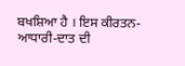ਬਖਸ਼ਿਆ ਹੈ । ਇਸ ਕੀਰਤਨ-ਆਧਾਰੀ-ਦਾਤ ਦੀ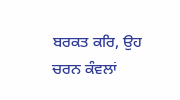ਬਰਕਤ ਕਰਿ, ਉਹ ਚਰਨ ਕੰਵਲਾਂ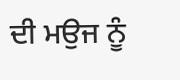ਦੀ ਮਉਜ ਨੂੰ